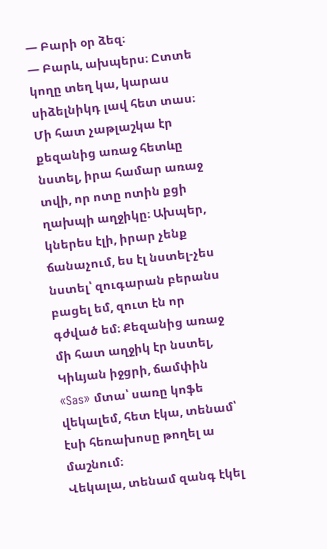— Բարի օր ձեզ։
— Բարև, ախպերս։ Ըտտե կողը տեղ կա, կարաս սիձելնիկդ լավ հետ տաս։ Մի հատ չաթլաշկա էր քեզանից առաջ հետևը նստել, իրա համար առաջ տվի, որ ոտը ոտին քցի ղախպի աղջիկը։ Ախպեր, կներես էլի, իրար չենք ճանաչում, ես էլ նստել-չես նստել՝ զուգարան բերանս բացել եմ, զուտ էն որ գժված եմ։ Քեզանից առաջ մի հատ աղջիկ էր նստել, Կիևյան իջցրի, ճամփին «Sas» մտա՝ սառը կոֆե վեկալեմ, հետ էկա, տենամ՝ էսի հեռախոսը թողել ա մաշնում։
Վեկալա, տենամ զանգ էկել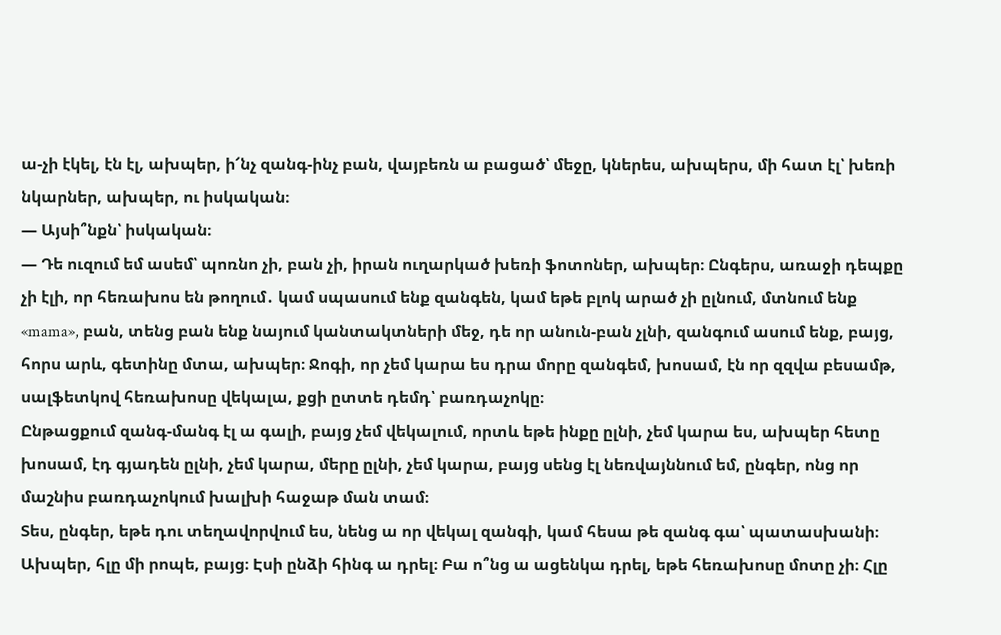ա-չի էկել, էն էլ, ախպեր, ի՜նչ զանգ-ինչ բան, վայբեռն ա բացած՝ մեջը, կներես, ախպերս, մի հատ էլ՝ խեռի նկարներ, ախպեր, ու իսկական։
— Այսի՞նքն՝ իսկական։
— Դե ուզում եմ ասեմ՝ պոռնո չի, բան չի, իրան ուղարկած խեռի ֆոտոներ, ախպեր։ Ընգերս, առաջի դեպքը չի էլի, որ հեռախոս են թողում․ կամ սպասում ենք զանգեն, կամ եթե բլոկ արած չի ըլնում, մտնում ենք «mama», բան, տենց բան ենք նայում կանտակտների մեջ, դե որ անուն-բան չլնի, զանգում ասում ենք, բայց, հորս արև, գետինը մտա, ախպեր։ Ջոգի, որ չեմ կարա ես դրա մորը զանգեմ, խոսամ, էն որ զզվա բեսամթ, սալֆետկով հեռախոսը վեկալա, քցի ըտտե դեմդ՝ բառդաչոկը։
Ընթացքում զանգ-մանգ էլ ա գալի, բայց չեմ վեկալում, որտև եթե ինքը ըլնի, չեմ կարա ես, ախպեր հետը խոսամ, էդ գյադեն ըլնի, չեմ կարա, մերը ըլնի, չեմ կարա, բայց սենց էլ նեռվայննում եմ, ընգեր, ոնց որ մաշնիս բառդաչոկում խալխի հաջաթ ման տամ։
Տես, ընգեր, եթե դու տեղավորվում ես, նենց ա որ վեկալ զանգի, կամ հեսա թե զանգ գա՝ պատասխանի։ Ախպեր, հլը մի րոպե, բայց։ Էսի ընձի հինգ ա դրել։ Բա ո՞նց ա ացենկա դրել, եթե հեռախոսը մոտը չի։ Հլը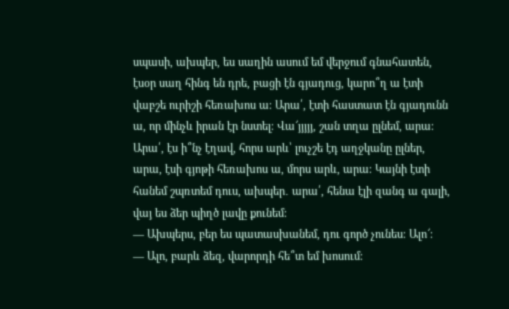սպասի, ախպեր, ես սաղին ասում եմ վերջում գնահատեն, էսօր սաղ հինգ են դրե, բացի էն գյադուց, կարո՞ղ ա էտի վաբշե ուրիշի հեռախոս ա։ Արա՛, էտի հաստատ էն գյադունն ա, որ մինչև իրան էր նստել։ Վա՜յյյյյ, շան տղա ըլնեմ, արա։ Արա՛, էս ի՞նչ էղավ, հորս արև՝ լուչշե էդ աղջկանը ըլներ, արա, էսի գյոթի հեռախոս ա, մորս արև, արա։ Կայնի էտի հանեմ շպռտեմ դուս, ախպեր․ արա՛, հենա էլի զանգ ա գալի, վայ ես ձեր պիղծ լավը քունեմ։
— Ախպերս, բեր ես պատասխանեմ, դու գործ չունես։ Ալո՜։
— Ալո, բարև ձեզ, վարորդի հե՞տ եմ խոսում։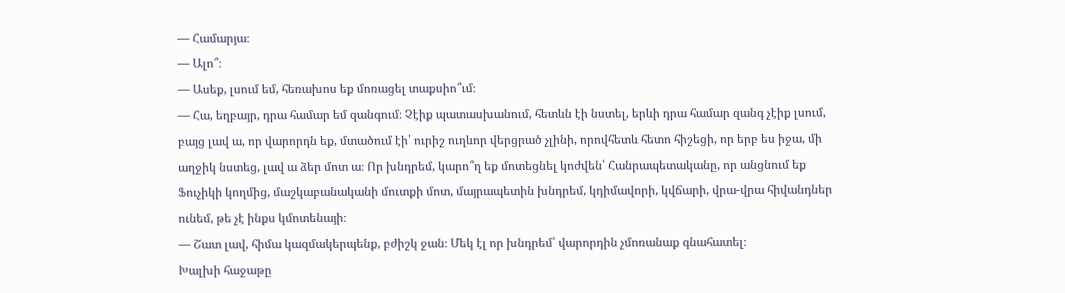— Համարյա։
— Ալո՞։
— Ասեք, լսում եմ, հեռախոս եք մոռացել տաքսիո՞ւմ։
— Հա, եղբայր, դրա համար եմ զանգում։ Չէիք պատասխանում, հետևն էի նստել, երևի դրա համար զանգ չէիք լսում, բայց լավ ա, որ վարորդն եք, մտածում էի՝ ուրիշ ուղևոր վերցրած չլինի, որովհետև հետո հիշեցի, որ երբ ես իջա, մի աղջիկ նստեց, լավ ա ձեր մոտ ա։ Որ խնդրեմ, կարո՞ղ եք մոտեցնել կոժվեն՝ Հանրապետականը, որ անցնում եք Ֆուչիկի կողմից, մաշկաբանականի մուտքի մոտ, մայրապետին խնդրեմ, կդիմավորի, կվճարի, վրա-վրա հիվանդներ ունեմ, թե չէ ինքս կմոտենայի։
— Շատ լավ, հիմա կազմակերպենք, բժիշկ ջան։ Մեկ էլ որ խնդրեմ՝ վարորդին չմոռանաք գնահատել։
Խալխի հաջաթը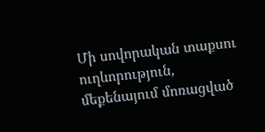Մի սովորական տաքսու ուղևորություն, մեքենայում մոռացված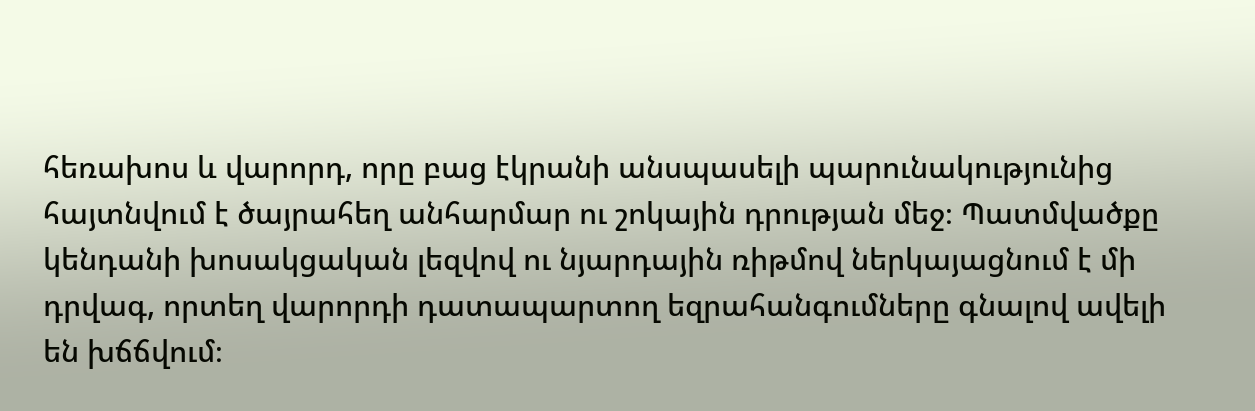հեռախոս և վարորդ, որը բաց էկրանի անսպասելի պարունակությունից հայտնվում է ծայրահեղ անհարմար ու շոկային դրության մեջ։ Պատմվածքը կենդանի խոսակցական լեզվով ու նյարդային ռիթմով ներկայացնում է մի դրվագ, որտեղ վարորդի դատապարտող եզրահանգումները գնալով ավելի են խճճվում։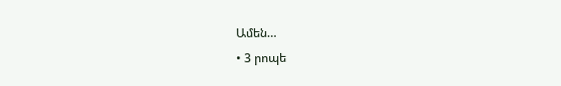Ամեն…
• 3 րոպե